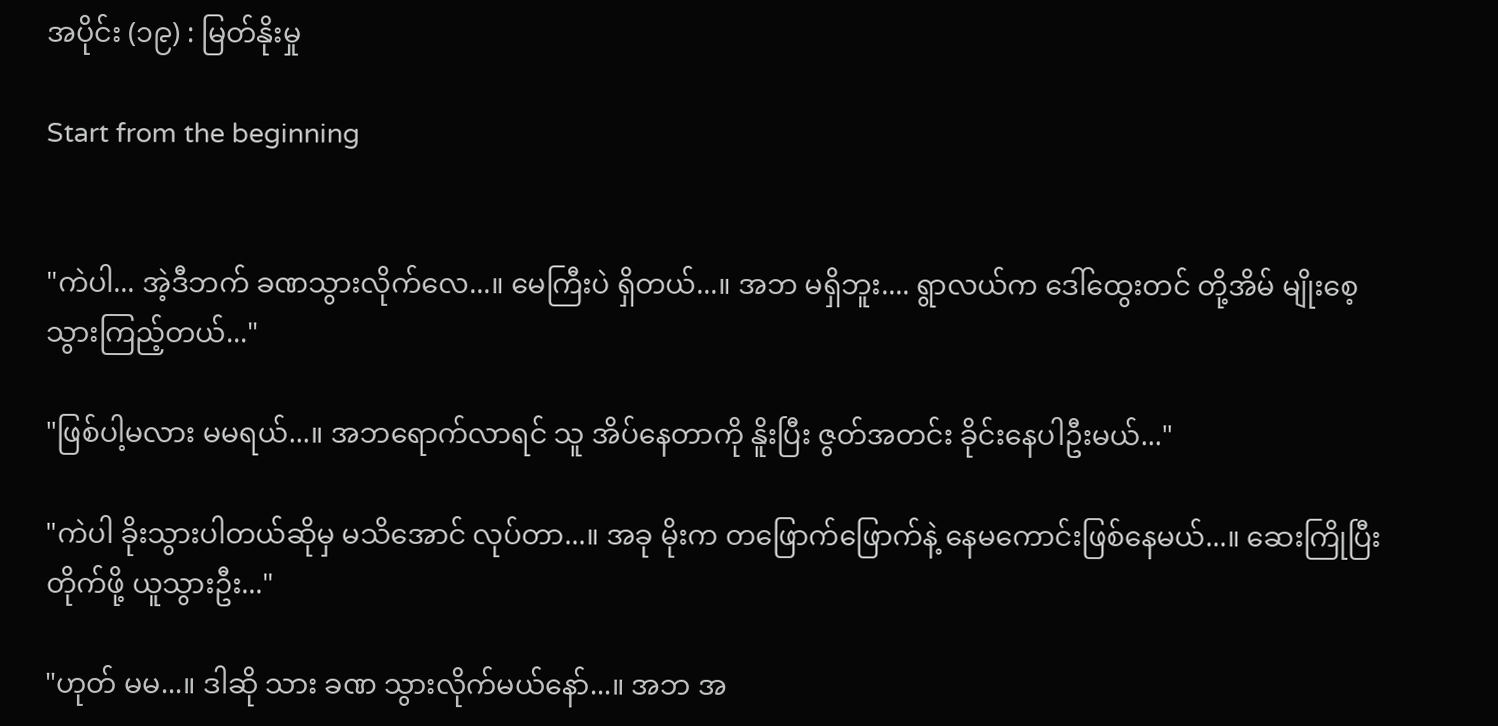အပိုင်း (၁၉) : မြတ်နိုးမှု

Start from the beginning


"ကဲပါ... အဲ့ဒီဘက် ခဏသွားလိုက်လေ...။ မေကြီးပဲ ရှိတယ်...။ အဘ မရှိဘူး.... ရွာလယ်က ဒေါ်ထွေးတင် တို့အိမ် မျိုးစေ့ သွားကြည့်တယ်..."

"ဖြစ်ပါ့မလား မမရယ်...။ အဘရောက်လာရင် သူ အိပ်နေတာကို နိူးပြီး ဇွတ်အတင်း ခိုင်းနေပါဦးမယ်..."

"ကဲပါ ခိုးသွားပါတယ်ဆိုမှ မသိအောင် လုပ်တာ...။ အခု မိုးက တဖြောက်ဖြောက်နဲ့ နေမကောင်းဖြစ်နေမယ်...။ ဆေးကြိုပြီး တိုက်ဖို့ ယူသွားဦး..."

"ဟုတ် မမ...။ ဒါဆို သား ခဏ သွားလိုက်မယ်နော်...။ အဘ အ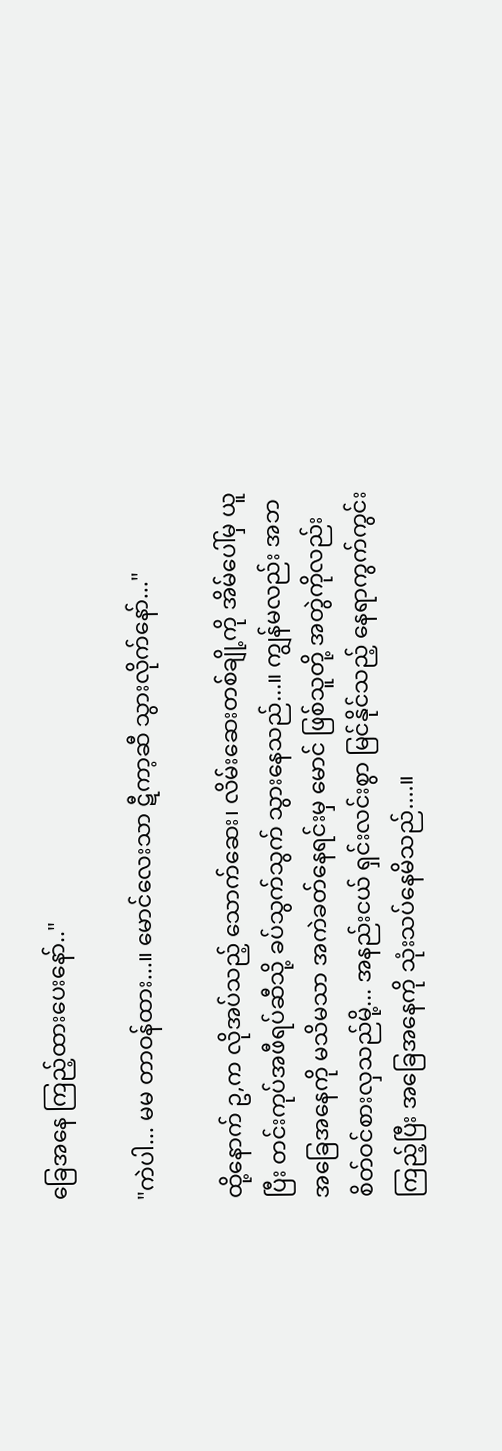ခြေအနေ ကြည့်ထားပေးနော်.."

"ကဲပါ... မမ တာဝန်ထား...။ မောင်လေးသာ ဋီကာ့ဆီ သွားလိုက်နော်..."

ထို့နောက် ဥ,က လိုအပ်သည့် သောက်ဆေး၊ လိမ်းဆေးတစ်ချို့ကို အိမ်ပေါ်မှ ယူပြီး တင်းကုပ်အဖီရပ်ဆီသို့ ခပ်သွက်သွက် သွားနေသည်...။ ကျွန်မလည်း အဘ အခြေအနေကို မသိမသာ အကဲခတ်နေရင်းမှ မောင် ဖြစ်သူတို့ အတွဲကိုလည်း စိတ်ဝင်စားလှသည်မို့... အနည်းငယ် ရှင်းလင်းစွာ မြင်နိုင်သည့် နေရာကွက်ကွင်း ကြည့်ပြီး အခြေအနေကို သုံးသပ်နေမိသည်....။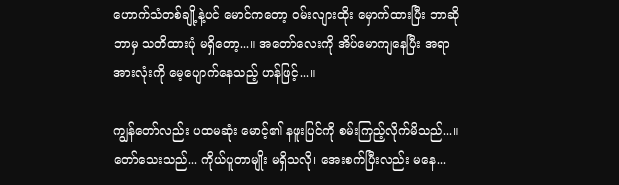ဟောက်သံတစ်ချို့နဲ့ပင် မောင်ကတော့ ဝမ်းလျားထိုး မှောက်ထားပြီး ဘာဆို ဘာမှ သတိထားပုံ မရှိတော့...။ အတော်လေးကို အိပ်မောကျနေပြီး အရာအားလုံးကို မေ့ပျောက်နေသည့် ဟန်ဖြင့်...။

ကျွန်တော်လည်း ပထမဆုံး မောင့်၏ နဖူးပြင်ကို စမ်းကြည့်လိုက်မိသည်...။ တော်သေးသည်... ကိုယ်ပူတာမျိုး မရှိသလို၊ အေးစက်ပြီးလည်း မနေ...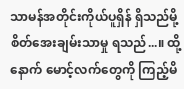သာမန်အတိုင်းကိုယ်ပူရှိန် ရှိသည်မို့ စိတ်အေးချမ်းသာမှု ရသည်...။ ထို့နောက် မောင့်လက်တွေကို ကြည့်မိ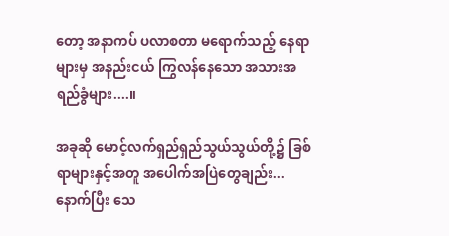တော့ အနာကပ် ပလာစတာ မရောက်သည့် နေရာများမှ အနည်းငယ် ကြွလန်နေသော အသားအရည်ခွံများ....။

အခုဆို မောင့်လက်ရှည်ရှည်သွယ်သွယ်တို့၌ ခြစ်ရာများနှင့်အတူ အပေါက်အပြဲတွေချည်း... နောက်ပြီး သေ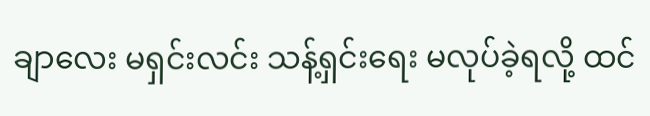ချာလေး မရှင်းလင်း သန့်ရှင်းရေး မလုပ်ခဲ့ရလို့ ထင်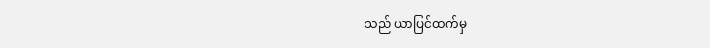သည် ယာပြင်ထက်မှ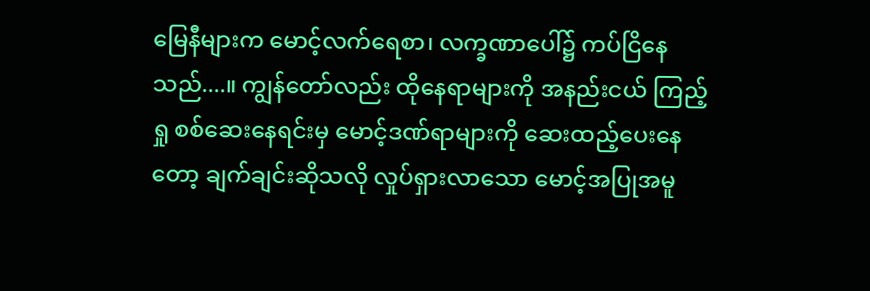မြေနီများက မောင့်လက်ရေစာ၊ လက္ခဏာပေါ်၌ ကပ်ငြိနေသည်....။ ကျွန်တော်လည်း ထိုနေရာများကို အနည်းငယ် ကြည့်ရှု စစ်ဆေးနေရင်းမှ မောင့်ဒဏ်ရာများကို ဆေးထည့်ပေးနေတော့ ချက်ချင်းဆိုသလို လှုပ်ရှားလာသော မောင့်အပြုအမူ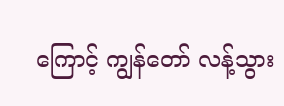ကြောင့် ကျွန်တော် လန့်သွား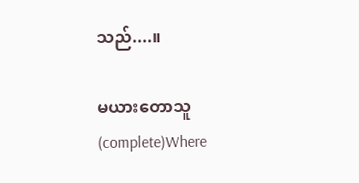သည်....။

မယားတောသူ(complete)Where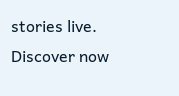stories live. Discover now